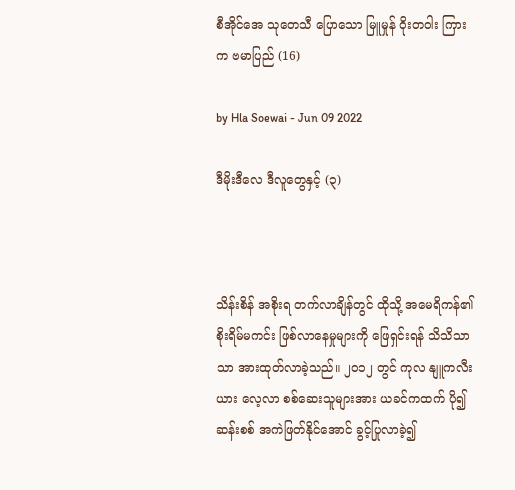စီအိုင်အေ သုတေသီ ပြောသော မြူမှုန် ဝိုးတဝါး ကြားက ဗမာပြည် (16)

by Hla Soewai - Jun 09 2022

ဒီမိုးဒီလေ ဒီလူတွေနှင့် (၃)



သိန်းစိန် အစိုးရ တက်လာချိန်တွင် ထိုသို့ အမေရိကန်၏ စိုးရိမ်မကင်း ဖြစ်လာနေမှုများကို ဖြေရှင်းရန် သိသိသာသာ အားထုတ်လာခဲ့သည်။ ၂၀၁၂ တွင် ကုလ နျူကလီးယား လေ့လာ စစ်ဆေးသူများအား ယခင်ကထက် ပို၍ ဆန်းစစ် အကဲဖြတ်နိုင်အောင် ခွင့်ပြုလာခဲ့၍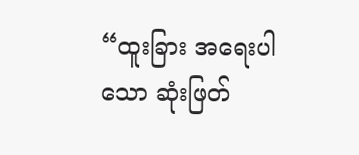“ထူးခြား အရေးပါသော ဆုံးဖြတ်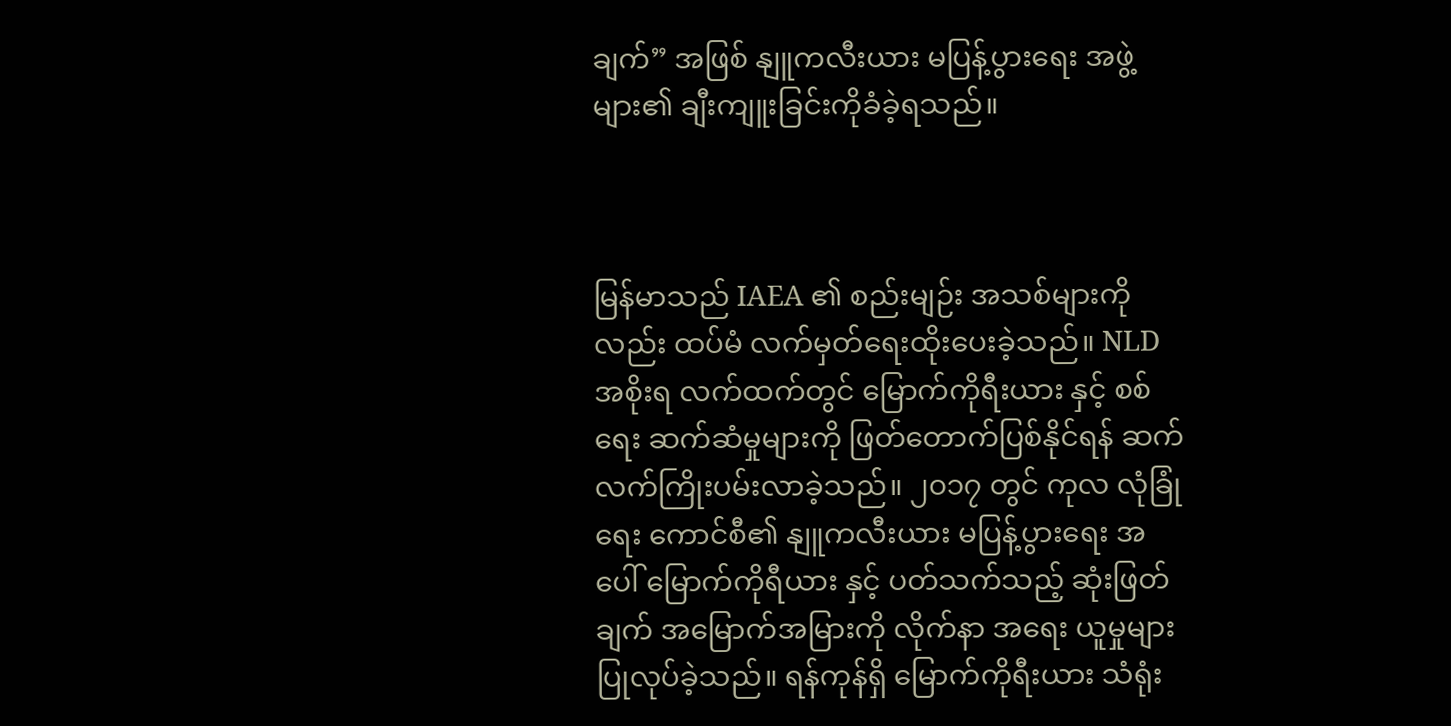ချက်” အဖြစ် နျူကလီးယား မပြန့်ပွားရေး အဖွဲ့များ၏ ချီးကျူးခြင်းကိုခံခဲ့ရသည်။



မြန်မာသည် IAEA ၏ ‌စည်းမျဉ်း အသစ်များကိုလည်း ထပ်မံ လက်မှတ်‌ရေးထိုးပေးခဲ့သည်။ NLD အစိုးရ လက်ထက်တွင် မြောက်ကိုရီးယား နှင့် စစ်ရေး ဆက်ဆံမှုများကို ဖြတ်တောက်ပြစ်နိုင်ရန် ဆက်လက်ကြိုးပမ်းလာခဲ့သည်။ ၂၀၁၇ တွင် ကုလ လုံခြုံရေး ကောင်စီ၏ နျူကလီးယား မပြန့်ပွားရေး အပေါ် မြောက်ကိုရီယား နှင့် ပတ်သက်သည့် ဆုံးဖြတ်ချက် အမြောက်အမြားကို လိုက်နာ အရေး ယူမှုများ ပြုလုပ်ခဲ့သည်။ ရန်ကုန်ရှိ မြောက်ကိုရီးယား သံရုံး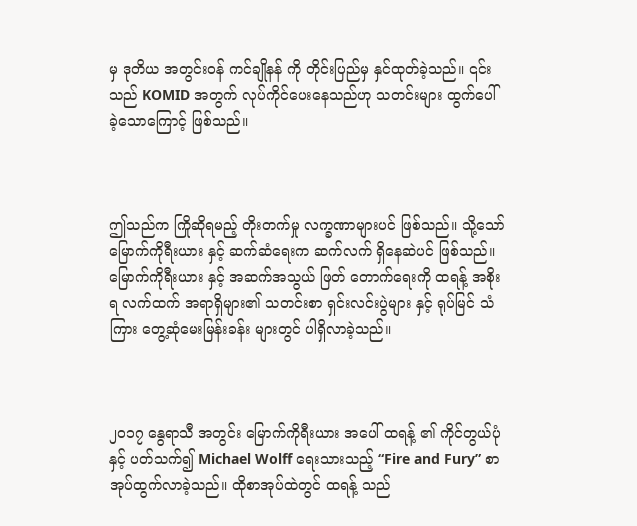မှ ဒုတိယ အတွင်းဝန် ကင်ချိုနန် ကို တိုင်းပြည်မှ နှင်ထုတ်ခဲ့သည်။ ၎င်းသည် KOMID အတွက် လုပ်ကိုင်ပေးနေသည်ဟု သတင်းများ ထွက်ပေါ်ခဲ့သောကြောင့် ဖြစ်သည်။



ဤသည်က ကြိုဆိုရမည့် တိုးတက်မှု လက္ခဏာများပင် ဖြစ်သည်။ သို့သော် မြောက်ကိုရီးယား နှင့် ဆက်ဆံရေးက ဆက်လက် ရှိနေဆဲပင် ဖြစ်သည်။ မြောက်ကိုရီးယား နှင့် အဆက်အသွယ် ဖြတ် တောက်ရေးကို ထရန့် အစိုးရ လက်ထက် အရာရှိများ၏ သတင်းစာ ရှင်းလင်းပွဲများ နှင့် ရုပ်မြင် သံကြား တွေ့ဆုံမေးမြန်းခန်း များတွင် ပါရှိလာခဲ့သည်။



၂၀၁၇ နွေရာသီ အတွင်း မြောက်ကိုရီးယား အပေါ် ထရန့် ၏ ကိုင်တွယ်ပုံနှင့် ပတ်သက်၍ Michael Wolff ရေးသားသည့် “Fire and Fury” စာအုပ်ထွက်လာခဲ့သည်။ ထိုစာအုပ်ထဲတွင် ထရန့် သည်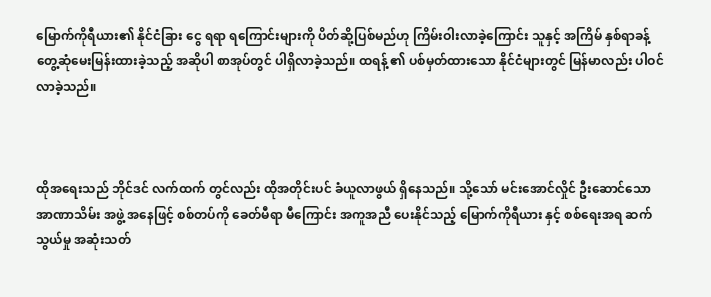မြောက်ကိုရီယား၏ နိုင်ငံခြား ငွေ ရရာ ရကြောင်းများကို ပိတ်ဆို့ပြစ်မည်ဟု ကြိမ်းဝါးလာခဲ့ကြောင်း သူနှင့် အကြိမ် နှစ်ရာခန့် တွေ့ဆုံမေးမြန်းထားခဲ့သည့် အဆိုပါ စာအုပ်တွင် ပါရှိလာခဲ့သည်။ ထရန့် ၏ ပစ်မှတ်ထားသော နိုင်ငံများတွင် မြန်မာလည်း ပါဝင်လာခဲ့သည်။



ထိုအရေးသည် ဘိုင်ဒင် လက်ထက် တွင်လည်း ထိုအတိုင်းပင် ခံယူလာဖွယ် ရှိနေသည်။ သို့သော် မင်းအောင်လှိုင် ဦးဆောင်သော အာဏာသိမ်း အဖွဲ့ အနေဖြင့် စစ်တပ်ကို ခေတ်မီရာ မီကြောင်း အကူအညီ ပေးနိုင်သည့် မြောက်ကိုရီယား နှင့် စစ်ရေးအရ ဆက်သွယ်မှု အဆုံးသတ်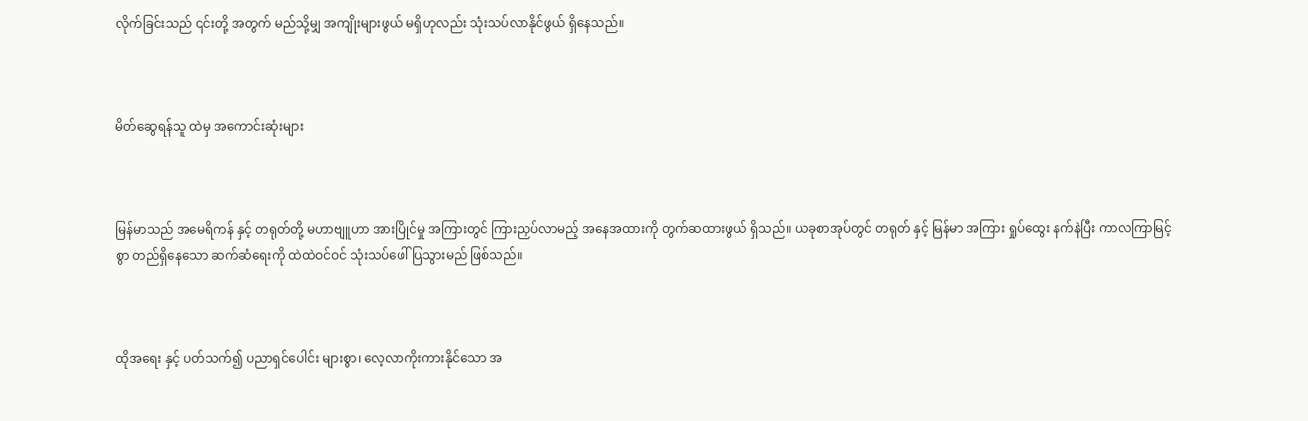လိုက်ခြင်းသည် ၎င်းတို့ အတွက် မည်သို့မျှ အကျိုးများဖွယ် မရှိဟုလည်း သုံးသပ်လာနိုင်ဖွယ် ရှိနေသည်။



မိတ်ဆွေရန်သူ ထဲမှ အကောင်းဆုံးများ



မြန်မာသည် အမေရိကန် နှင့် တရုတ်တို့ မဟာဗျူဟာ အားပြိုင်မှု အကြားတွင် ကြားညှပ်လာမည့် အနေအထားကို တွက်ဆထားဖွယ် ရှိသည်။ ယခုစာအုပ်တွင် တရုတ် နှင့် မြန်မာ အကြား ရှုပ်ထွေး နက်နဲပြီး ကာလကြာမြင့်စွာ တည်ရှိနေသော ဆက်ဆံရေးကို ထဲထဲဝင်ဝင် သုံးသပ်ဖေါ်ပြသွားမည် ဖြစ်သည်။



ထိုအရေး နှင့် ပတ်သက်၍ ပညာရှင်ပေါင်း များစွာ၊ လေ့လာကိုးကားနိုင်သော အ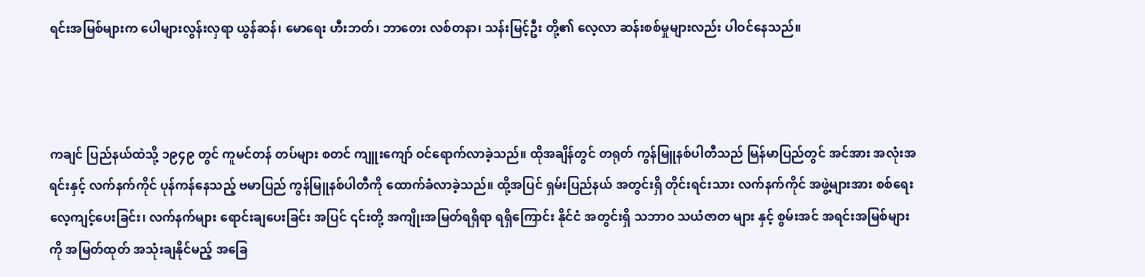ရင်းအမြစ်များက ပေါများလွန်းလှရာ ယွန်ဆန်၊ မောရေး ဟီးဘတ်၊ ဘာတေး လစ်တနာ၊ သန်းမြင့်ဦး တို့၏ လေ့လာ ဆန်းစစ်မှုများလည်း ပါဝင်နေသည်။



ကချင် ပြည်နယ်ထဲသို့ ၁၉၄၉ တွင် ကူမင်တန် တပ်များ စတင် ကျူးကျော် ဝင်ရောက်လာခဲ့သည်။ ထိုအချိန်တွင် တရုတ် ကွန်မြူနစ်ပါတီသည် မြန်မာပြည်တွင် အင်အား အလုံးအရင်းနှင့် လက်နက်ကိုင် ပုန်ကန်နေသည့် ဗမာပြည် ကွန်မြူနစ်ပါတီကို ထောက်ခံလာခဲ့သည်။ ထို့အပြင် ရှမ်းပြည်နယ် အတွင်းရှိ တိုင်းရင်းသား လက်နက်ကိုင် အဖွဲ့များအား စစ်ရေးလေ့ကျင့်ပေးခြင်း၊ လက်နက်များ ရောင်းချပေးခြင်း အပြင် ၎င်းတို့ အကျိုးအမြတ်ရရှိရာ ရရှိကြောင်း နိုင်ငံ အတွင်းရှိ သဘာဝ သယံဇာတ များ နှင့် စွမ်းအင် အရင်းအမြစ်များ ကို အမြတ်ထုတ် အသုံးချနိုင်မည့် အခြေ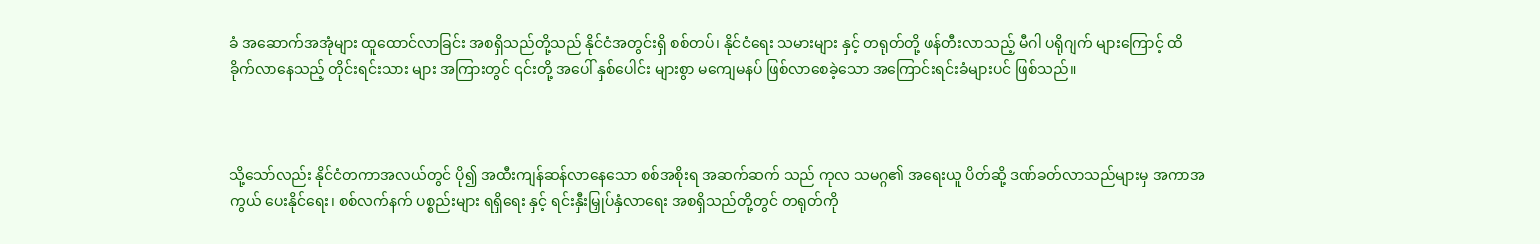ခံ အဆောက်အအုံများ ထူထောင်လာခြင်း အစရှိသည်တို့သည် နိုင်ငံအတွင်းရှိ စစ်တပ်၊ နိုင်ငံရေး သမားများ နှင့် တရုတ်တို့ ဖန်တီးလာသည့် မီဂါ ပရိုဂျက် များကြောင့် ထိခိုက်လာနေသည့် တိုင်းရင်းသား များ အကြားတွင် ၎င်းတို့ အပေါ် နှစ်ပေါင်း များစွာ မကျေမနပ် ဖြစ်လာစေခဲ့သော အကြောင်းရင်းခံများပင် ဖြစ်သည်။



သို့သော်လည်း နိုင်ငံတကာအလယ်တွင် ပို၍ အထီးကျန်ဆန်လာနေသော စစ်အစိုးရ အဆက်ဆက် သည် ကုလ သမဂ္ဂ၏ အရေးယူ ပိတ်ဆို့ ဒဏ်ခတ်လာသည်များမှ အကာအကွယ် ပေးနိုင်ရေး၊ စစ်လက်နက် ပစ္စည်းများ ရရှိရေး နှင့် ရင်းနှီးမြှုပ်နှံလာရေး အစရှိသည်တို့တွင် တရုတ်ကို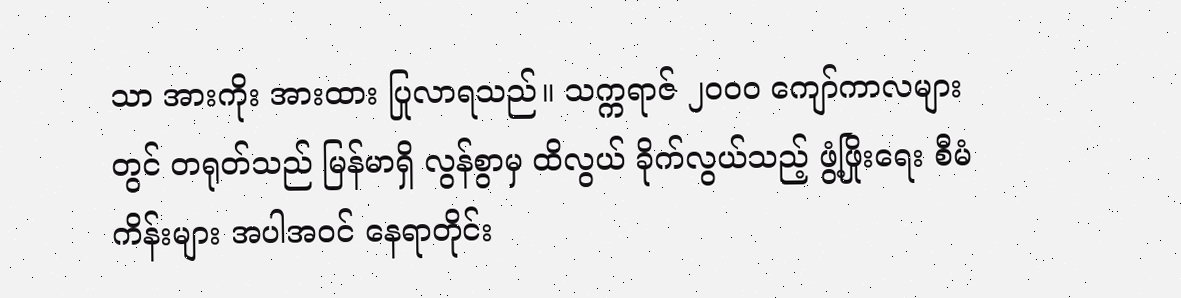သာ အားကိုး အားထား ပြုလာရသည်။ သက္ကရာဇ် ၂၀၀၀ ကျော်ကာလများတွင် တရုတ်သည် မြန်မာရှိ လွန်စွာမှ ထိလွယ် ခိုက်လွယ်သည့် ဖွံ့ဖြိုးရေး စီမံကိန်းများ အပါအဝင် နေရာတိုင်း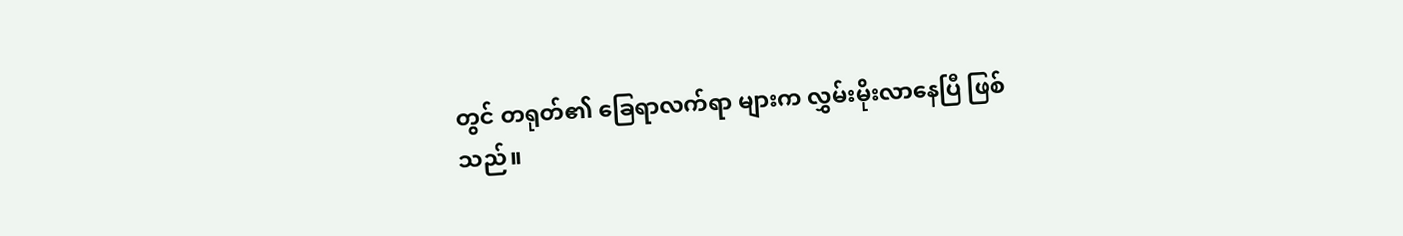တွင် တရုတ်၏ ခြေရာလက်ရာ များက လွှမ်းမိုးလာနေပြီ ဖြစ်သည်။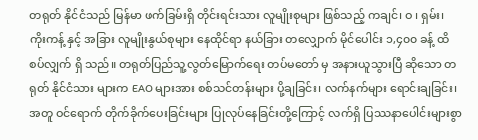တရုတ် နိုင်ငံသည် မြန်မာ ဖက်ခြမ်းရှိ တိုင်းရင်းသား လူမျိုးစုများ ဖြစ်သည့် ကချင်၊ ဝ ၊ ရှမ်း၊ ကိုးကန့် နှင့် အခြား လူမျိုးနွယ်စုများ နေထိုင်ရာ နယ်ခြား တလျှောက် မိုင်ပေါင်း ၁,၄၀၀ ခန့် ထိစပ်လျှက် ရှိ သည်။ တရုတ်ပြည်သူ့လွတ်မြောက်ရေး တပ်မတော် မှ အနားယူသွားပြီ ဆိုသော တရုတ် နိုင်ငံသား များက EAO များအား စစ်သင်တန်းများ ပို့ချခြင်း၊ လက်နက်များ ရောင်းချခြင်း၊ အတူ ဝင်ရောက် တိုက်ခိုက်ပေးခြင်းများ ပြုလုပ်နေခြင်းတို့ကြောင့် လက်ရှိ ပြဿနာပေါင်းများစွာ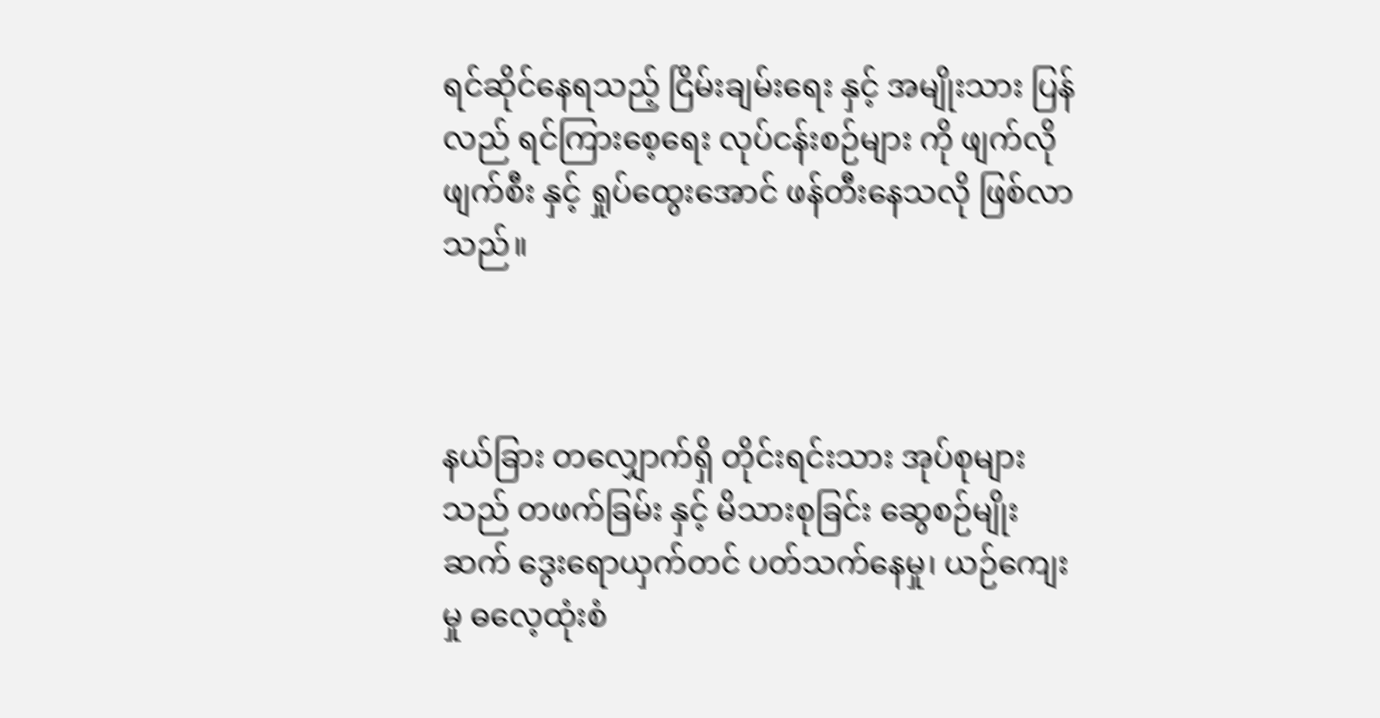ရင်ဆိုင်နေရသည့် ငြိမ်းချမ်းရေး နှင့် အမျိုးသား ပြန်လည် ရင်ကြားစေ့ရေး လုပ်ငန်းစဉ်များ ကို ဖျက်လိုဖျက်စီး နှင့် ရှုပ်ထွေးအောင် ဖန်တီးနေသလို ဖြစ်လာသည်။



နယ်ခြား တလျှောက်ရှိ တိုင်းရင်းသား အုပ်စုများ သည် တဖက်ခြမ်း နှင့် မိသားစုခြင်း ဆွေစဉ်မျိုးဆက် ‌ဒွေးရောယှက်တင် ပတ်သက်နေမှု၊ ယဉ်ကျေးမှု ဓလေ့ထုံးစံ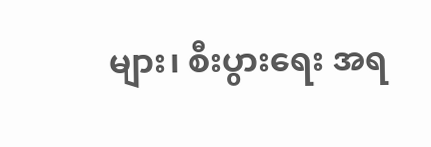များ၊ စီးပွားရေး အရ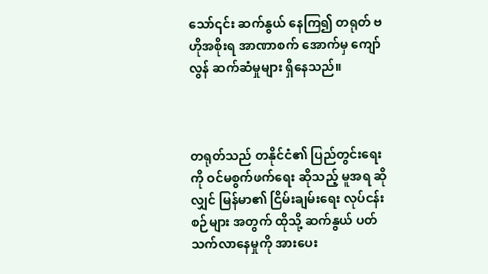သော်၎င်း ဆက်နွယ် နေကြ၍ တရုတ် ဗဟိုအစိုးရ အာဏာစက် အောက်မှ ကျော်လွန် ဆက်ဆံမှုများ ရှိနေသည်။



တရုတ်သည် တနိုင်ငံ၏ ပြည်တွင်းရေးကို ဝင်မစွက်ဖက်ရေး ဆိုသည့် မူအရ ဆိုလျှင် မြန်မာ၏ ငြိမ်းချမ်းရေး လုပ်ငန်းစဉ်များ အတွက် ထိုသို့ ဆက်နွယ် ပတ်သက်လာနေမှုကို အားပေး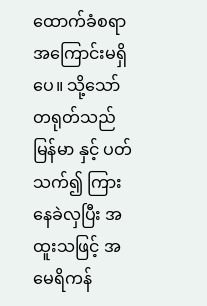ထောက်ခံစရာ အကြောင်းမရှိပေ။ သို့သော် တရုတ်သည် မြန်မာ နှင့် ပတ်သက်၍ ကြားနေခဲလှပြီး အထူးသဖြင့် အမေရိကန်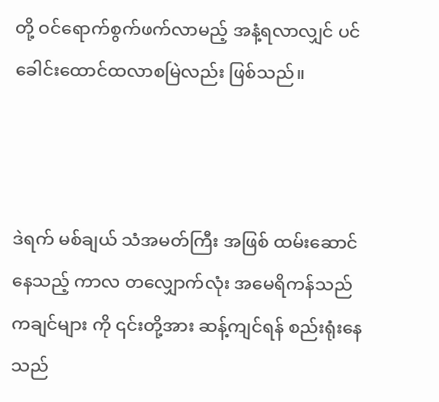တို့ ဝင်ရောက်စွက်ဖက်လာမည့် အနံ့ရလာလျှင် ပင် ခေါင်းထောင်ထလာစမြဲလည်း ဖြစ်သည်။



ဒဲရက် မစ်ချယ် သံအမတ်ကြီး အဖြစ် ထမ်းဆောင်နေသည့် ကာလ တလျှောက်လုံး အမေရိကန်သည် ကချင်များ ကို ၎င်းတို့အား ဆန့်ကျင်ရန် စည်းရုံးနေသည်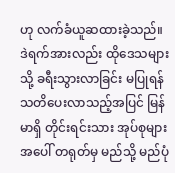ဟု လက်ခံယူဆထားခဲ့သည်။ ဒဲရက်အားလည်း ထိုဒေသများသို့ ခရီးသွားလာခြင်း မပြုရန် သတိပေးလာသည့်အပြင် မြန်မာရှိ တိုင်းရင်းသား အုပ်စုများ အပေါ် တရုတ်မှ မည်သို့ မည်ပုံ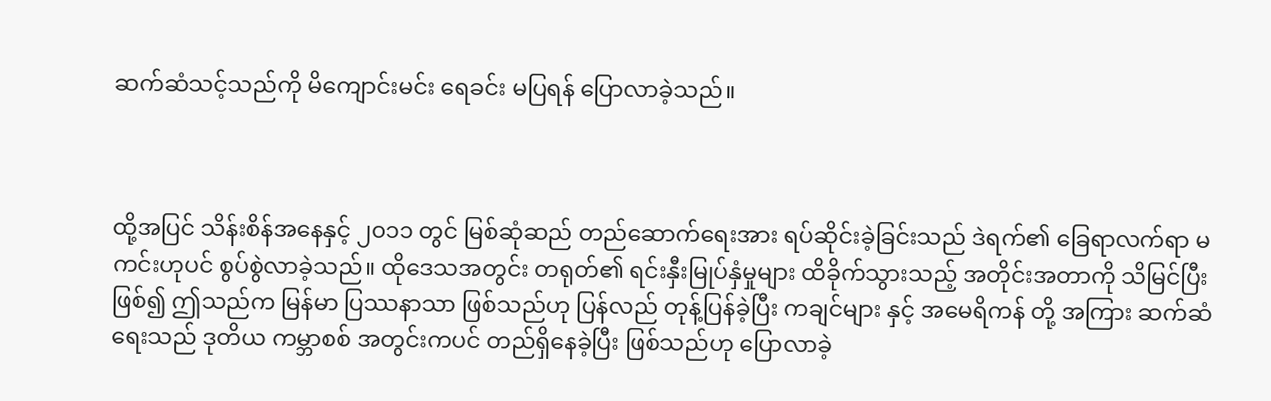ဆက်ဆံသင့်သည်ကို မိကျောင်းမင်း ရေခင်း မပြရန် ပြောလာခဲ့သည်။



ထို့အပြင် သိန်းစိန်အနေနှင့် ၂၀၁၁ တွင် မြစ်ဆုံဆည် တည်ဆောက်ရေးအား ရပ်ဆိုင်းခဲ့ခြင်းသည် ဒဲရက်၏ ခြေရာလက်ရာ မကင်းဟုပင် စွပ်စွဲလာခဲ့သည်။ ထိုဒေသအတွင်း တရုတ်၏ ရင်းနှီးမြုပ်နှံမှုများ ထိခိုက်သွားသည့် အတိုင်းအတာကို သိမြင်ပြီး ဖြစ်၍ ဤသည်က မြန်မာ ပြဿနာသာ ဖြစ်သည်ဟု ပြန်လည် တုန့်ပြန်ခဲ့ပြီး ကချင်များ နှင့် အမေရိကန် တို့ အကြား ဆက်ဆံရေးသည် ဒုတိယ ကမ္ဘာစစ် အတွင်းကပင် တည်ရှိနေခဲ့ပြီး ဖြစ်သည်ဟု ပြောလာခဲ့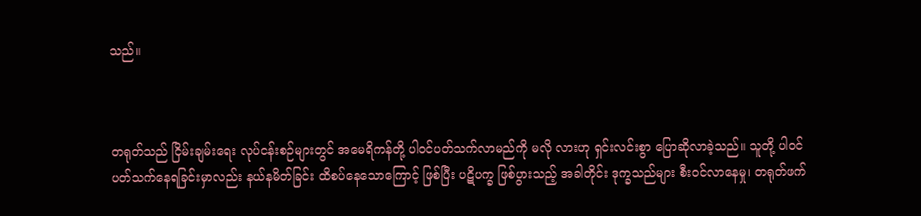သည်။



တရုတ်သည် ငြိမ်းချမ်းရေး လုပ်ငန်းစဉ်များတွင် အမေရိကန်တို့ ပါဝင်ပတ်သက်လာမည်ကို မလို လားဟု ရှင်းလင်းစွာ ပြောဆိုလာခဲ့သည်။ သူတို့ ပါဝင်ပတ်သက်နေရခြင်းမှာလည်း နယ်နမိတ်ခြင်း ထိစပ်နေသောကြောင့် ဖြစ်ပြီး ပဋိပက္ခ ဖြစ်ပွားသည့် အခါတိုင်း ဒုက္ခသည်များ စီးဝင်လာနေမှု၊ တရုတ်ဖက်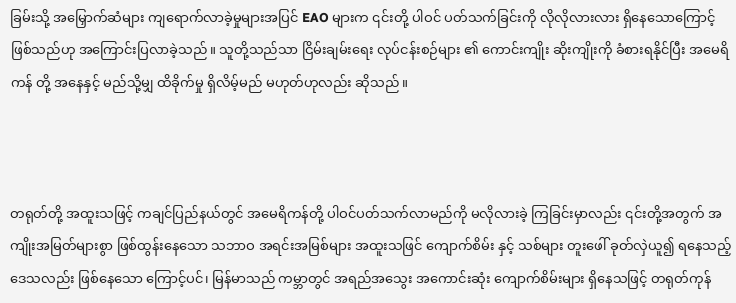ခြမ်းသို့ အမြှောက်ဆံများ ကျရောက်လာခဲ့မှုများအပြင် EAO များက ၎င်းတို့ ပါဝင် ပတ်သက်ခြင်းကို လိုလိုလားလား ရှိနေသောကြောင့် ဖြစ်သည်ဟု အကြောင်းပြလာခဲ့သည်။ သူတို့သည်သာ ငြိမ်းချမ်းရေး လုပ်ငန်းစဉ်များ ၏ ကောင်းကျိုး ဆိုးကျိုးကို ခံစားရနိုင်ပြီး အမေရိကန် တို့ အနေနှင့် မည်သို့မျှ ထိခိုက်မှု ရှိလိမ့်မည် မဟုတ်ဟုလည်း ဆိုသည်။



တရုတ်တို့ အထူးသဖြင့် ကချင်ပြည်နယ်တွင် အမေရိကန်တို့ ပါဝင်ပတ်သက်လာမည်ကို မလိုလားခဲ့ ကြခြင်းမှာလည်း ၎င်းတို့အတွက် အကျိုးအမြတ်များစွာ ဖြစ်ထွန်းနေသော သဘာဝ အရင်းအမြစ်များ အထူးသဖြင် ကျောက်စိမ်း နှင့် သစ်များ တူးဖေါ် ခုတ်လှဲယူ၍ ရနေသည့် ဒေသလည်း ဖြစ်နေသော ကြောင့်ပင်၊ မြန်မာသည် ကမ္ဘာတွင် အရည်အသွေး အကောင်းဆုံး ကျောက်စိမ်းများ ရှိနေသဖြင့် တရုတ်ကုန်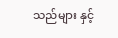သည်များ နှင့်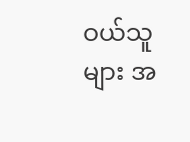ဝယ်သူများ အ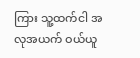ကြား သူ့ထက်ငါ အလုအယက် ဝယ်ယူ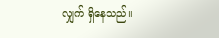လျှက် ရှိနေသည်။